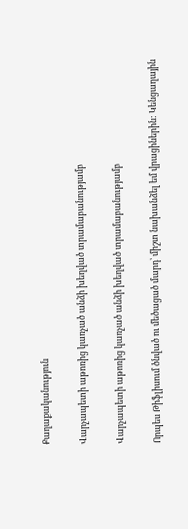Քաղաքականություն

Վարչապետի աթոռից կառչած անձի խեղված տրամաբանությամբ

Վարչապետի աթոռից կառչած անձի խեղված տրամաբանությամբ

Որպես Թիֆլիսում ծնված ու մեծացած մարդ՝ միշտ նախանձել եմ վրացիներին: Կենցաղային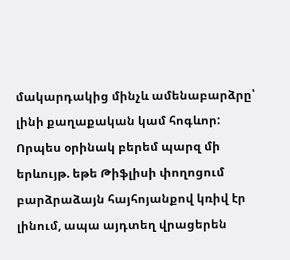մակարդակից մինչև ամենաբարձրը՝ լինի քաղաքական կամ հոգևոր: Որպես օրինակ բերեմ պարզ մի երևույթ. եթե Թիֆլիսի փողոցում բարձրաձայն հայհոյանքով կռիվ էր լինում, ապա այդտեղ վրացերեն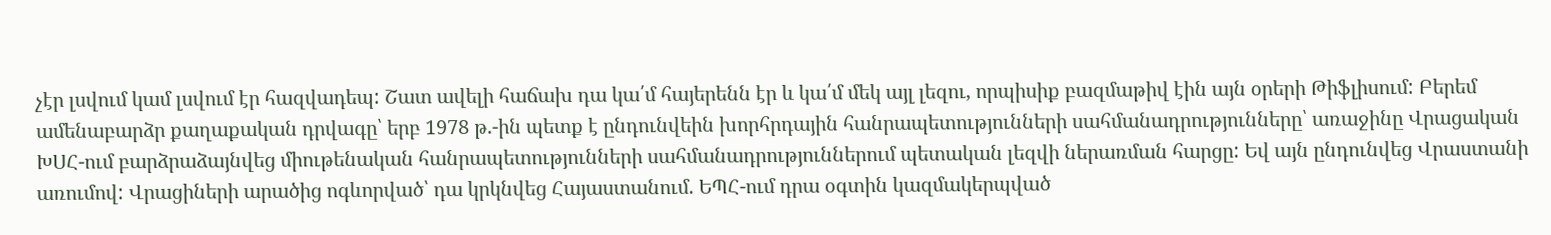չէր լսվում կամ լսվում էր հազվադեպ: Շատ ավելի հաճախ դա կա՛մ հայերենն էր և կա՛մ մեկ այլ լեզու, որպիսիք բազմաթիվ էին այն օրերի Թիֆլիսում: Բերեմ ամենաբարձր քաղաքական դրվագը՝ երբ 1978 թ.-ին պետք է ընդունվեին խորհրդային հանրապետությունների սահմանադրությունները՝ առաջինը Վրացական ԽՍՀ-ում բարձրաձայնվեց միութենական հանրապետությունների սահմանադրություններում պետական լեզվի ներառման հարցը: Եվ այն ընդունվեց Վրաստանի առումով: Վրացիների արածից ոգևորված՝ դա կրկնվեց Հայաստանում. ԵՊՀ-ում դրա օգտին կազմակերպված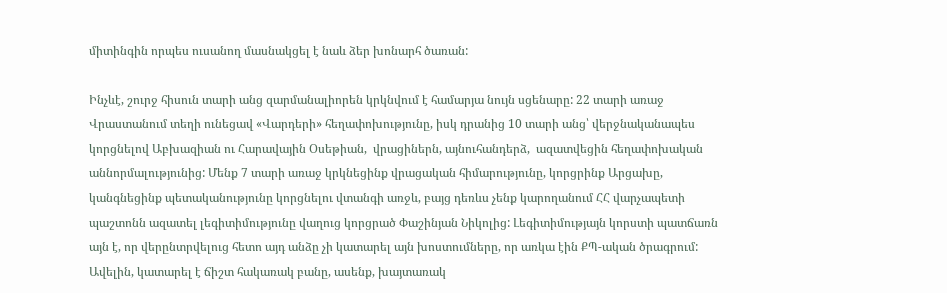միտինգին որպես ուսանող մասնակցել է նաև ձեր խոնարհ ծառան:

Ինչևէ, շուրջ հիսուն տարի անց զարմանալիորեն կրկնվում է համարյա նույն սցենարը: 22 տարի առաջ Վրաստանում տեղի ունեցավ «Վարդերի» հեղափոխությունը, իսկ դրանից 10 տարի անց՝ վերջնականապես կորցնելով Աբխազիան ու Հարավային Օսեթիան,  վրացիներն, այնուհանդերձ,  ազատվեցին հեղափոխական աննորմալությունից: Մենք 7 տարի առաջ կրկնեցինք վրացական հիմարությունը, կորցրինք Արցախը, կանգնեցինք պետականությունը կորցնելու վտանգի առջև, բայց դեռևս չենք կարողանում ՀՀ վարչապետի պաշտոնն ազատել լեգիտիմությունը վաղուց կորցրած Փաշինյան Նիկոլից: Լեգիտիմությայն կորստի պատճառն այն է, որ վերընտրվելուց հետո այդ անձը չի կատարել այն խոստումները, որ առկա էին ՔՊ-ական ծրագրում: Ավելին, կատարել է ճիշտ հակառակ բանը, ասենք, խայտառակ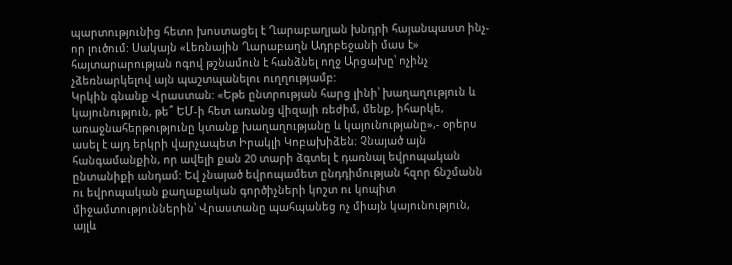պարտությունից հետո խոստացել է Ղարաբաղյան խնդրի հայանպաստ ինչ-որ լուծում: Սակայն «Լեռնային Ղարաբաղն Ադրբեջանի մաս է» հայտարարության ոգով թշնամուն է հանձնել ողջ Արցախը՝ ոչինչ չձեռնարկելով այն պաշտպանելու ուղղությամբ:
Կրկին գնանք Վրաստան: «Եթե ընտրության հարց լինի՝ խաղաղություն և կայունություն, թե՞ ԵՄ-ի հետ առանց վիզայի ռեժիմ, մենք, իհարկե, առաջնահերթությունը կտանք խաղաղությանը և կայունությանը»,- օրերս ասել է այդ երկրի վարչապետ Իրակլի Կոբախիձեն։ Չնայած այն հանգամանքին, որ ավելի քան 20 տարի ձգտել է դառնալ եվրոպական ընտանիքի անդամ: Եվ չնայած եվրոպամետ ընդդիմության հզոր ճնշմանն ու եվրոպական քաղաքական գործիչների կոշտ ու կոպիտ միջամտություններին՝ Վրաստանը պահպանեց ոչ միայն կայունություն, այլև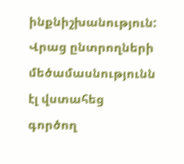ինքնիշխանություն: Վրաց ընտրողների մեծամասնությունն էլ վստահեց գործող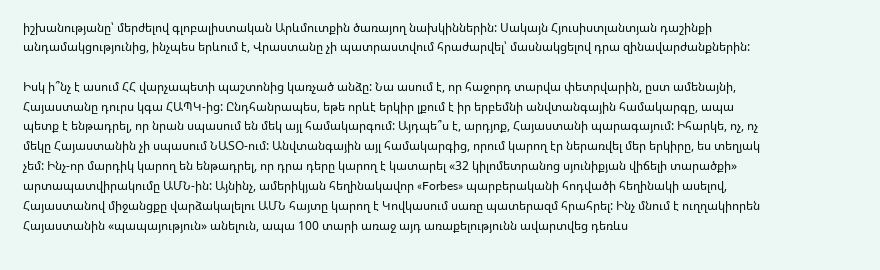իշխանությանը՝ մերժելով գլոբալիստական Արևմուտքին ծառայող նախկիններին: Սակայն Հյուսիստլանտյան դաշինքի անդամակցությունից, ինչպես երևում է, Վրաստանը չի պատրաստվում հրաժարվել՝ մասնակցելով դրա զինավարժանքներին:

Իսկ ի՞նչ է ասում ՀՀ վարչապետի պաշտոնից կառչած անձը: Նա ասում է, որ հաջորդ տարվա փետրվարին, ըստ ամենայնի, Հայաստանը դուրս կգա ՀԱՊԿ-ից: Ընդհանրապես, եթե որևէ երկիր լքում է իր երբեմնի անվտանգային համակարգը, ապա պետք է ենթադրել, որ նրան սպասում են մեկ այլ համակարգում: Այդպե՞ս է, արդյոք, Հայաստանի պարագայում: Իհարկե, ոչ, ոչ մեկը Հայաստանին չի սպասում ՆԱՏՕ-ում: Անվտանգային այլ համակարգից, որում կարող էր ներառվել մեր երկիրը, ես տեղյակ չեմ: Ինչ-որ մարդիկ կարող են ենթադրել, որ դրա դերը կարող է կատարել «32 կիլոմետրանոց սյունիքյան վիճելի տարածքի» արտապատվիրակումը ԱՄՆ-ին: Այնինչ, ամերիկյան հեղինակավոր «Forbes» պարբերականի հոդվածի հեղինակի ասելով, Հայաստանով միջանցքը վարձակալելու ԱՄՆ հայտը կարող է Կովկասում սառը պատերազմ հրահրել: Ինչ մնում է ուղղակիորեն Հայաստանին «պապայություն» անելուն, ապա 100 տարի առաջ այդ առաքելությունն ավարտվեց դեռևս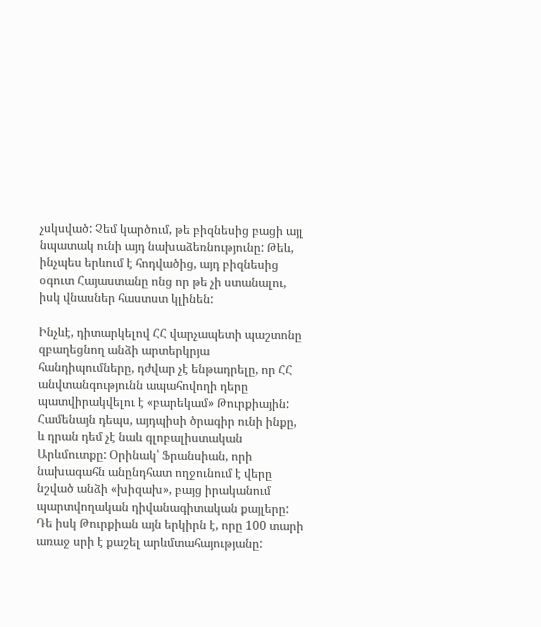չսկսված: Չեմ կարծում, թե բիզնեսից բացի այլ նպատակ ունի այդ նախաձեռնությունը: Թեև, ինչպես երևում է հոդվածից, այդ բիզնեսից օգուտ Հայաստանը ոնց որ թե չի ստանալու, իսկ վնասներ հաստստ կլինեն:

Ինչևէ, դիտարկելով ՀՀ վարչապետի պաշտոնը զբաղեցնող անձի արտերկրյա հանդիպումները, դժվար չէ ենթադրելը, որ ՀՀ անվտանգությունն ապահովողի դերը պատվիրակվելու է «բարեկամ» Թուրքիային: Համենայն դեպս, այդպիսի ծրագիր ունի ինքը, և դրան դեմ չէ նաև գլոբալիստական Արևմուտքը: Օրինակ՝ Ֆրանսիան, որի նախագահն անընդհատ ողջունում է վերը նշված անձի «խիզախ», բայց իրականում պարտվողական դիվանագիտական քայլերը: Դե իսկ Թուրքիան այն երկիրն է, որը 100 տարի առաջ սրի է քաշել արևմտահայությանը: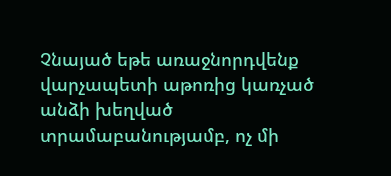Չնայած եթե առաջնորդվենք վարչապետի աթոռից կառչած անձի խեղված տրամաբանությամբ, ոչ մի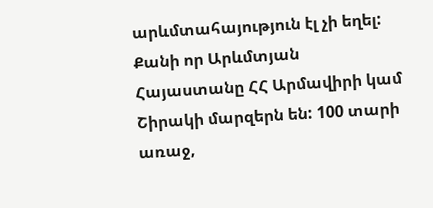արևմտահայություն էլ չի եղել: Քանի որ Արևմտյան Հայաստանը ՀՀ Արմավիրի կամ Շիրակի մարզերն են: 100 տարի առաջ,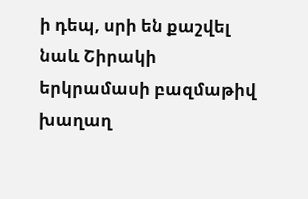ի դեպ, սրի են քաշվել նաև Շիրակի երկրամասի բազմաթիվ խաղաղ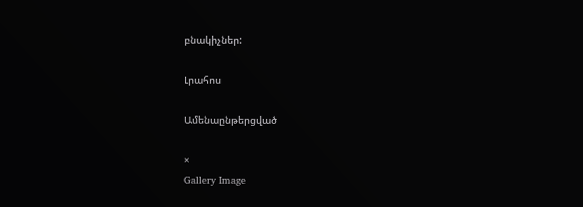բնակիչներ:

Լրահոս

Ամենաընթերցված

×
Gallery Image